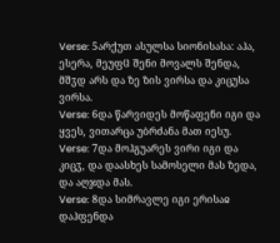Verse: 5არქუთ ასულსა სიონისასა: აჰა, ესერა, მეუფჱ შენი მოვალს შენდა, მშჳდ არს და ზე ზის ვირსა და კიცუსა ვირსა.
Verse: 6და წარვიდეს მოწაფენი იგი და ყვეს, ვითარცა უბრძანა მათ იესუ.
Verse: 7და მოჰგუარეს ვირი იგი და კიცჳ, და დაასხეს სამოსელი მას ზედა, და აღჯდა მას.
Verse: 8და სიმრავლე იგი ერისაჲ დაჰფენდა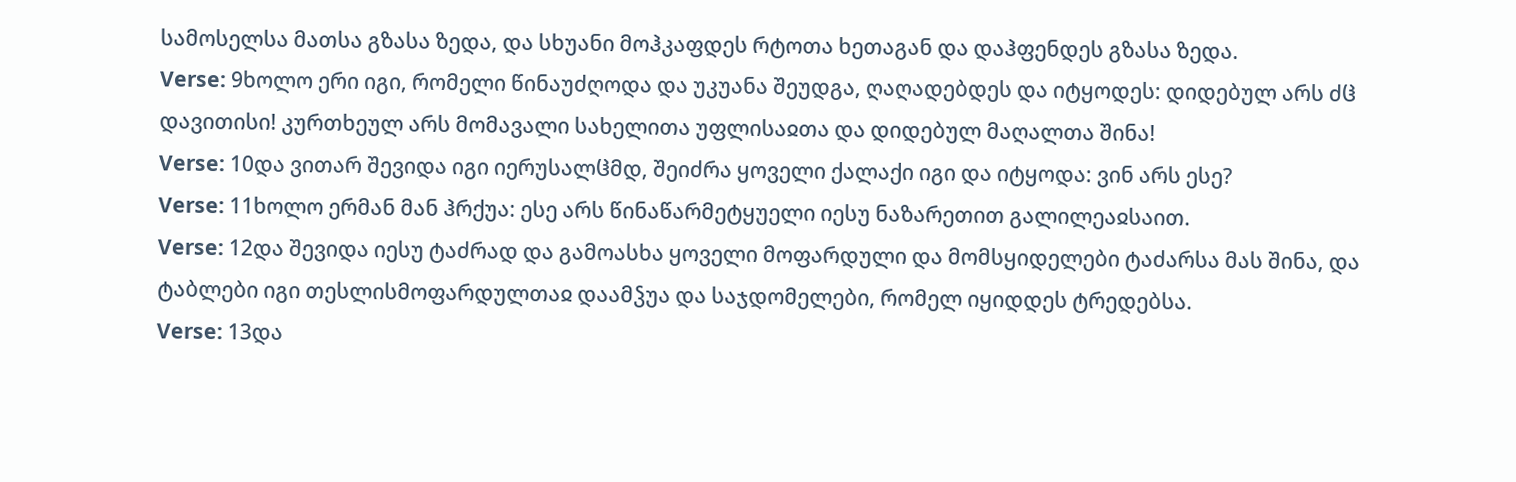სამოსელსა მათსა გზასა ზედა, და სხუანი მოჰკაფდეს რტოთა ხეთაგან და დაჰფენდეს გზასა ზედა.
Verse: 9ხოლო ერი იგი, რომელი წინაუძღოდა და უკუანა შეუდგა, ღაღადებდეს და იტყოდეს: დიდებულ არს ძჱ დავითისი! კურთხეულ არს მომავალი სახელითა უფლისაჲთა და დიდებულ მაღალთა შინა!
Verse: 10და ვითარ შევიდა იგი იერუსალჱმდ, შეიძრა ყოველი ქალაქი იგი და იტყოდა: ვინ არს ესე?
Verse: 11ხოლო ერმან მან ჰრქუა: ესე არს წინაწარმეტყუელი იესუ ნაზარეთით გალილეაჲსაით.
Verse: 12და შევიდა იესუ ტაძრად და გამოასხა ყოველი მოფარდული და მომსყიდელები ტაძარსა მას შინა, და ტაბლები იგი თესლისმოფარდულთაჲ დაამჴუა და საჯდომელები, რომელ იყიდდეს ტრედებსა.
Verse: 13და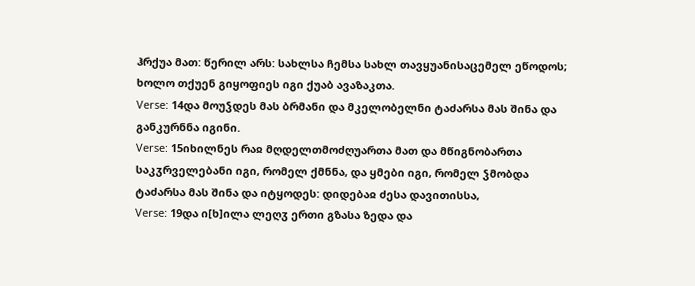ჰრქუა მათ: წერილ არს: სახლსა ჩემსა სახლ თავყუანისაცემელ ეწოდოს; ხოლო თქუენ გიყოფიეს იგი ქუაბ ავაზაკთა.
Verse: 14და მოუჴდეს მას ბრმანი და მკელობელნი ტაძარსა მას შინა და განკურნნა იგინი.
Verse: 15იხილნეს რაჲ მღდელთმოძღუართა მათ და მწიგნობართა საკჳრველებანი იგი, რომელ ქმნნა, და ყმები იგი, რომელ ჴმობდა ტაძარსა მას შინა და იტყოდეს: დიდებაჲ ძესა დავითისსა,
Verse: 19და ი[ხ]ილა ლეღჳ ერთი გზასა ზედა და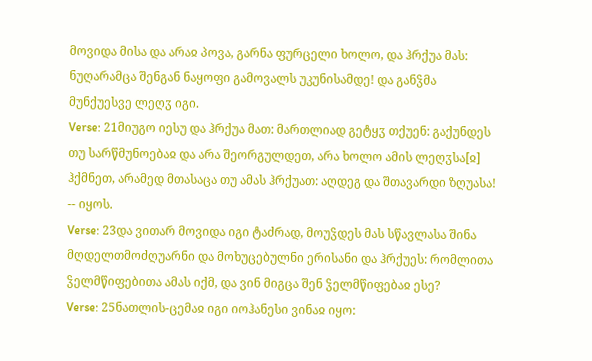მოვიდა მისა და არაჲ პოვა, გარნა ფურცელი ხოლო, და ჰრქუა მას: ნუღარამცა შენგან ნაყოფი გამოვალს უკუნისამდე! და განჴმა მუნქუესვე ლეღჳ იგი.
Verse: 21მიუგო იესუ და ჰრქუა მათ: მართლიად გეტყჳ თქუენ: გაქუნდეს თუ სარწმუნოებაჲ და არა შეორგულდეთ, არა ხოლო ამის ლეღჳსა[ჲ] ჰქმნეთ, არამედ მთასაცა თუ ამას ჰრქუათ: აღდეგ და შთავარდი ზღუასა! -- იყოს.
Verse: 23და ვითარ მოვიდა იგი ტაძრად, მოუჴდეს მას სწავლასა შინა მღდელთმოძღუარნი და მოხუცებულნი ერისანი და ჰრქუეს: რომლითა ჴელმწიფებითა ამას იქმ, და ვინ მიგცა შენ ჴელმწიფებაჲ ესე?
Verse: 25ნათლის-ცემაჲ იგი იოჰანესი ვინაჲ იყო: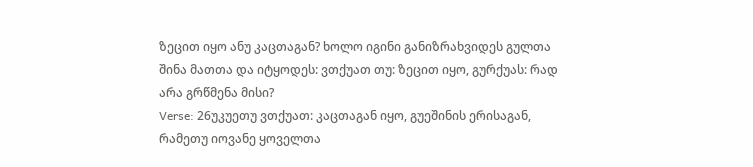ზეცით იყო ანუ კაცთაგან? ხოლო იგინი განიზრახვიდეს გულთა შინა მათთა და იტყოდეს: ვთქუათ თუ: ზეცით იყო, გურქუას: რად არა გრწმენა მისი?
Verse: 26უკუეთუ ვთქუათ: კაცთაგან იყო, გუეშინის ერისაგან, რამეთუ იოვანე ყოველთა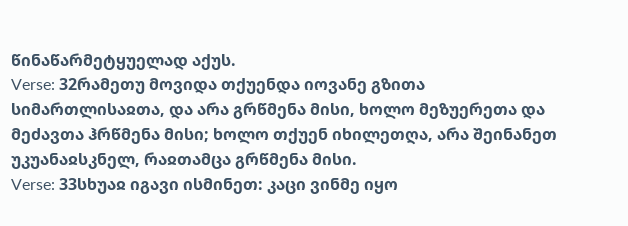წინაწარმეტყუელად აქუს.
Verse: 32რამეთუ მოვიდა თქუენდა იოვანე გზითა სიმართლისაჲთა, და არა გრწმენა მისი, ხოლო მეზუერეთა და მეძავთა ჰრწმენა მისი; ხოლო თქუენ იხილეთღა, არა შეინანეთ უკუანაჲსკნელ, რაჲთამცა გრწმენა მისი.
Verse: 33სხუაჲ იგავი ისმინეთ: კაცი ვინმე იყო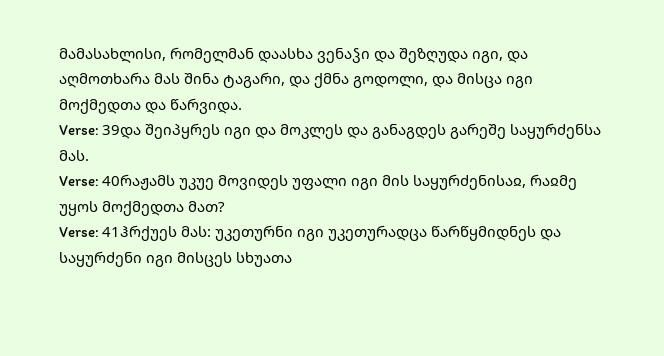მამასახლისი, რომელმან დაასხა ვენაჴი და შეზღუდა იგი, და აღმოთხარა მას შინა ტაგარი, და ქმნა გოდოლი, და მისცა იგი მოქმედთა და წარვიდა.
Verse: 39და შეიპყრეს იგი და მოკლეს და განაგდეს გარეშე საყურძენსა მას.
Verse: 40რაჟამს უკუე მოვიდეს უფალი იგი მის საყურძენისაჲ, რაჲმე უყოს მოქმედთა მათ?
Verse: 41ჰრქუეს მას: უკეთურნი იგი უკეთურადცა წარწყმიდნეს და საყურძენი იგი მისცეს სხუათა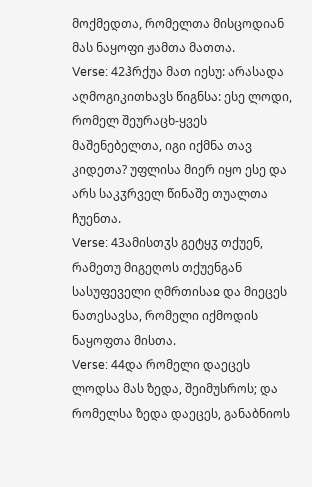მოქმედთა, რომელთა მისცოდიან მას ნაყოფი ჟამთა მათთა.
Verse: 42ჰრქუა მათ იესუ: არასადა აღმოგიკითხავს წიგნსა: ესე ლოდი, რომელ შეურაცხ-ყვეს მაშენებელთა, იგი იქმნა თავ კიდეთა? უფლისა მიერ იყო ესე და არს საკჳრველ წინაშე თუალთა ჩუენთა.
Verse: 43ამისთჳს გეტყჳ თქუენ, რამეთუ მიგეღოს თქუენგან სასუფეველი ღმრთისაჲ და მიეცეს ნათესავსა, რომელი იქმოდის ნაყოფთა მისთა.
Verse: 44და რომელი დაეცეს ლოდსა მას ზედა, შეიმუსროს; და რომელსა ზედა დაეცეს, განაბნიოს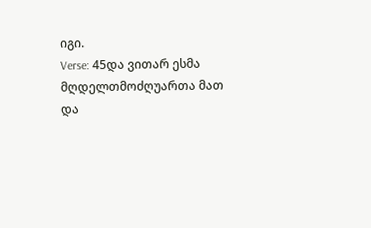იგი.
Verse: 45და ვითარ ესმა მღდელთმოძღუართა მათ და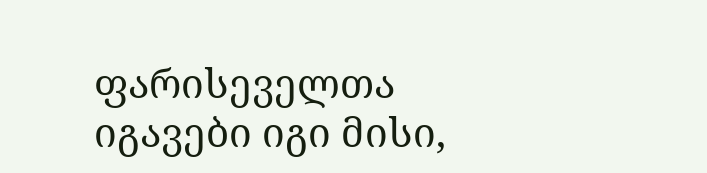ფარისეველთა იგავები იგი მისი,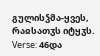გულისჴმა-ყვეს, რაჲსათჳს იტყჳს.
Verse: 46და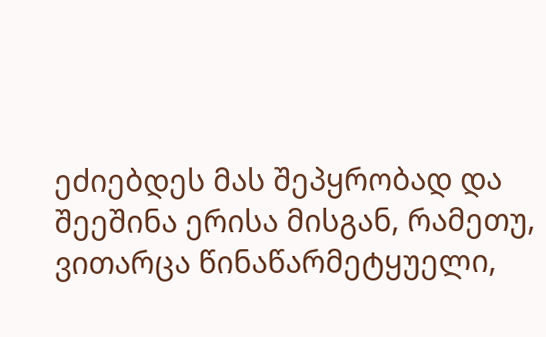ეძიებდეს მას შეპყრობად და შეეშინა ერისა მისგან, რამეთუ, ვითარცა წინაწარმეტყუელი,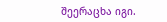შეერაცხა იგი.